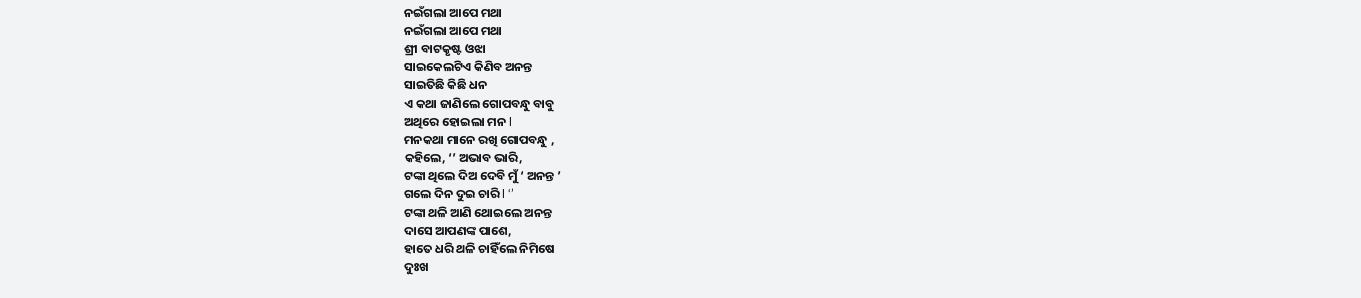ନଇଁଗଲା ଆପେ ମଥା
ନଇଁଗଲା ଆପେ ମଥା
ଶ୍ରୀ ବାଟକୃଷ୍ଟ ଓଝା
ସାଇକେଲଟିଏ କିଣିବ ଅନନ୍ତ
ସାଇତିଛି କିଛି ଧନ
ଏ କଥା ଜାଣିଲେ ଗୋପବନ୍ଧୁ ବାବୁ
ଅଥିରେ ହୋଇଲା ମନ l
ମନକଥା ମାନେ ରଖି ଗୋପବନ୍ଧୁ ,
କହିଲେ, ‘’ ଅଭାବ ଭାରି,
ଟଙ୍କା ଥିଲେ ଦିଅ ଦେବି ମୁଁ ‘ ଅନନ୍ତ ’
ଗଲେ ଦିନ ଦୁଇ ଚାରି l ‘’
ଟଙ୍କା ଥଳି ଆଣି ଥୋଇଲେ ଅନନ୍ତ
ଦାସେ ଆପଣଙ୍କ ପାଶେ,
ହାତେ ଧରି ଥଳି ଚାହିଁଲେ ନିମିଷେ
ଦୁଃଖ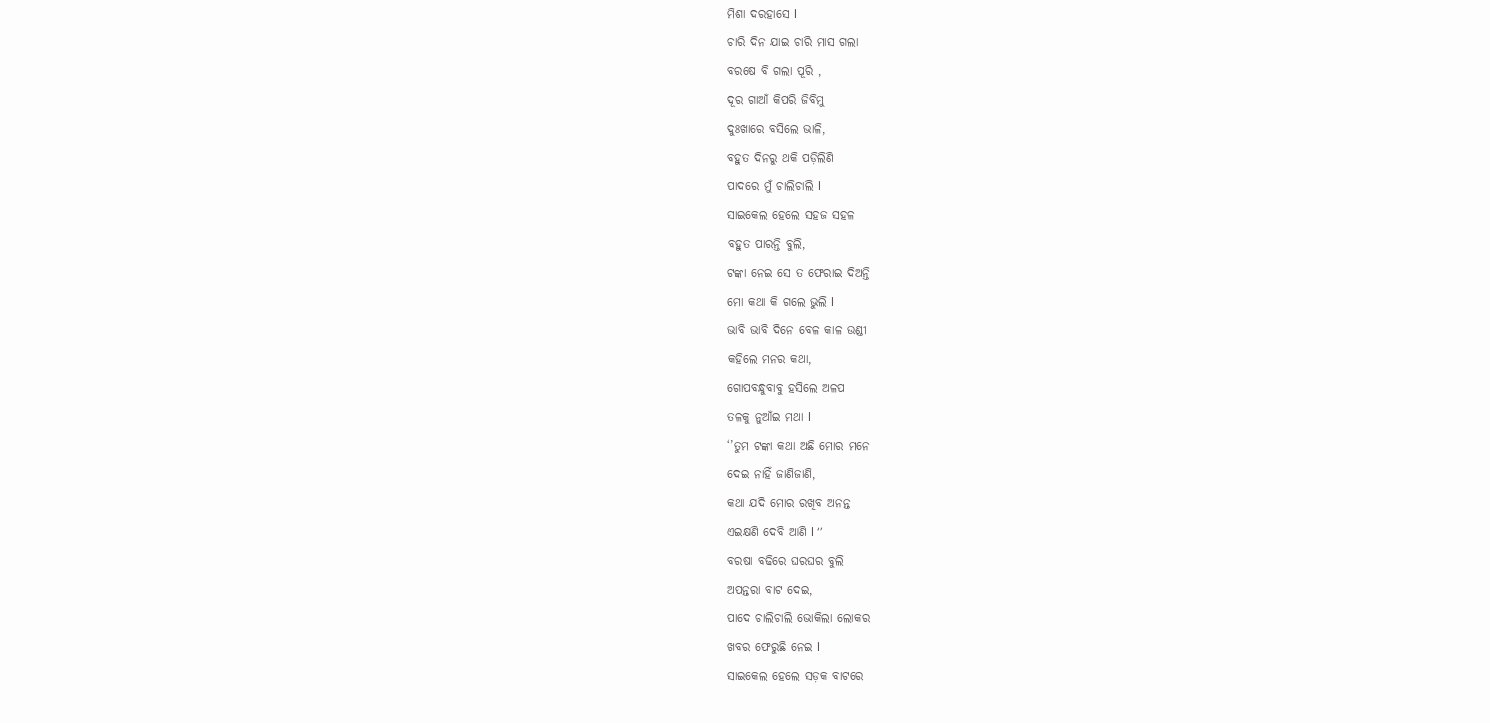ମିଶା ଦରହାସେ l
ଚାରି ଦିନ ଯାଇ ଚାରି ମାସ ଗଲା
ବରଷେ ବି ଗଲା ପୂରି ,
ଦୂର ଗାଆଁ କିପରି ଜିବିମୁ
ଦୁଃଖାରେ ବସିଲେ ଭାଳି,
ବହୁତ ଦିନରୁ ଥକି ପଡ଼ିଲିଣି
ପାଦରେ ମୁଁ ଚାଲିଚାଲି l
ସାଇକେଲ ହେଲେ ସହଜ ସହଳ
ବହୁତ ପାରନ୍ତି ବୁଲି,
ଟଙ୍କା ନେଇ ସେ ତ ଫେରାଇ ଦିଅନ୍ତି
ମୋ କଥା କି ଗଲେ ଭୁଲି l
ଭାବି ଭାବି ଦିନେ ବେଳ କାଳ ଉଣ୍ଡୀ
କହିଲେ ମନର କଥା,
ଗୋପବନ୍ଧୁବାବୁ ହସିଲେ ଅଳପ
ତଳକୁ ନୁଆଁଇ ମଥା l
‘’ତୁମ ଟଙ୍କା କଥା ଅଛି ମୋର ମନେ
ଦେଇ ନାହିଁ ଜାଣିଜାଣି,
କଥା ଯଦି ମୋର ରଖିବ ଅନନ୍ତ
ଏଇକ୍ଷଣି ଦେବି ଆଣି l ‘’
ବରଷା ବଢିରେ ଘରଘର ବୁଲି
ଅପନ୍ତରା ବାଟ ଦେଇ,
ପାଦେ ଚାଲିଚାଲି ଭୋକିଲା ଲୋକର
ଖବର ଫେରୁଛି ନେଇ l
ସାଇକେଲ ହେଲେ ସଡ଼କ ବାଟରେ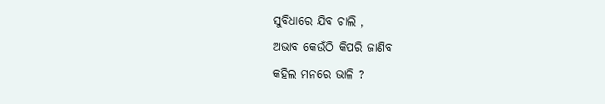ସୁବିଧାରେ ଯିବ ଚାଲି ,
ଅଭାବ କେଉଁଠି କିପରି ଜାଣିବ
କହିଲ ମନରେ ଭାଳି ?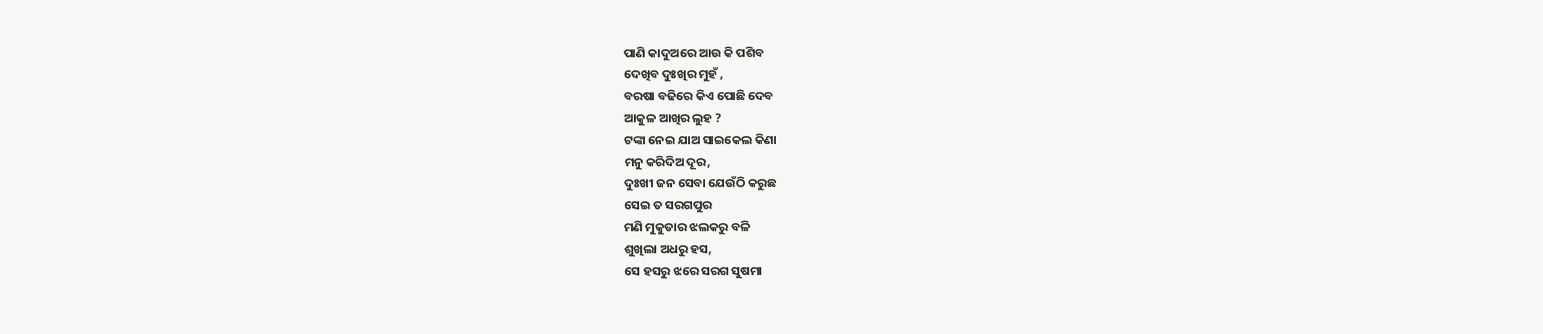ପାଣି କାଦୁଅରେ ଆଉ କି ପଶିବ
ଦେଖିବ ଦୁଃଖିର ମୁହଁ ,
ବରଷା ବଢିରେ କିଏ ପୋଛି ଦେବ
ଆକୁଳ ଆଖିର ଲୁହ ?
ଟଙ୍କା ନେଇ ଯାଅ ସାଇକେଲ କିଣା
ମନୁ କରିଦିଅ ଦୂର,
ଦୁଃଖୀ ଜନ ସେବା ଯେଉଁଠି କରୁଛ
ସେଇ ତ ସରଗପୁର
ମଣି ମୁକୁତାର ଝଲକରୁ ବଳି
ଶୁଖିଲା ଅଧରୁ ହସ,
ସେ ହସରୁ ଝରେ ସରଗ ସୁଷମା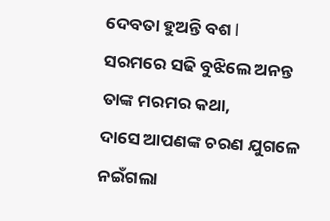ଦେବତା ହୁଅନ୍ତି ବଶ l
ସରମରେ ସଢି ବୁଝିଲେ ଅନନ୍ତ
ତାଙ୍କ ମରମର କଥା,
ଦାସେ ଆପଣଙ୍କ ଚରଣ ଯୁଗଳେ
ନଇଁଗଲା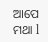ଆପେ ମଥା l